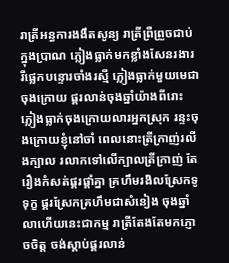រាត្រីអន្ធការងងឹតសូន្យ រាត្រីព្រឺព្រួចជាប់ក្នុងប្រាណ ភ្លៀងធ្លាក់មកខ្លាំងសែនរងារ រីផ្លេកបន្ទោរចាំងរស្មី ភ្លៀងធ្លាក់មួយមេជាចុងក្រោយ ផ្គរលាន់ចុងឆ្នាំយ៉ាងពីរោះ ភ្លៀងធ្លាក់ចុងក្រោយលារអ្នកស្រុក រន្ទះចុងក្រោយខ្ញុំនៅចាំ ពេលនោះត្រីក្រាញ់រលីងក្បាល រលាកទៅលើក្បាលត្រីក្រាញ់ តែរឿងកំសត់ផ្គរផ្ដាំគ្នា គ្រហឹមរងិលស្រែកទូទុក្ខ ផ្គរស្រែកគ្រហឹមជាសំនៀង ចុងឆ្នាំលាហើយនេះជាកម្ម រាត្រីតែងតែមកភ្ញោចចិត្ត ចង់ស្ដាប់ផ្គរលាន់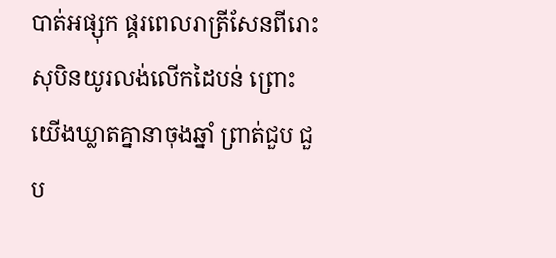បាត់អផ្សុក ផ្គរពេលរាត្រីសែនពីរោះ សុបិនយូរលង់លើកដៃបន់ ព្រោះយើងឃ្លាតគ្នានាចុងឆ្នាំ ព្រាត់ជួប ជួប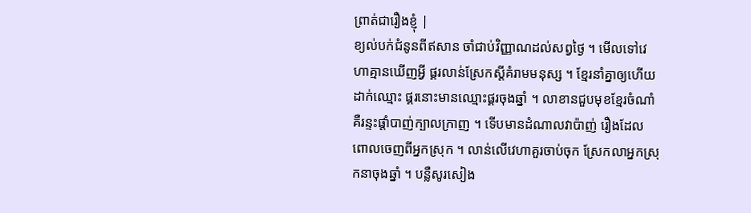ព្រាត់ជារឿងខ្ញុំ |
ខ្យល់បក់ជំនូនពីឥសាន ចាំជាប់វិញ្ញាណដល់សព្វថ្ងៃ ។ មើលទៅវេហាគ្មានឃើញអ្វី ផ្គរលាន់ស្រែកស្ដីគំរាមមនុស្ស ។ ខ្មែរនាំគ្នាឲ្យហើយដាក់ឈ្មោះ ផ្គរនោះមានឈ្មោះផ្គរចុងឆ្នាំ ។ លាខានជួបមុខខ្មែរចំណាំ គឺរន្ទះផ្ដាំបាញ់ក្បាលក្រាញ ។ ទើបមានដំណាលវាប៉ាញ់ រឿងដែលពោលចេញពីអ្នកស្រុក ។ លាន់លើវេហាគួរចាប់ចុក ស្រែកលាអ្នកស្រុកនាចុងឆ្នាំ ។ បន្លឺសូរសៀង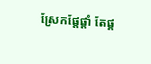ស្រែកផ្ដែផ្ដាំ តែផ្គ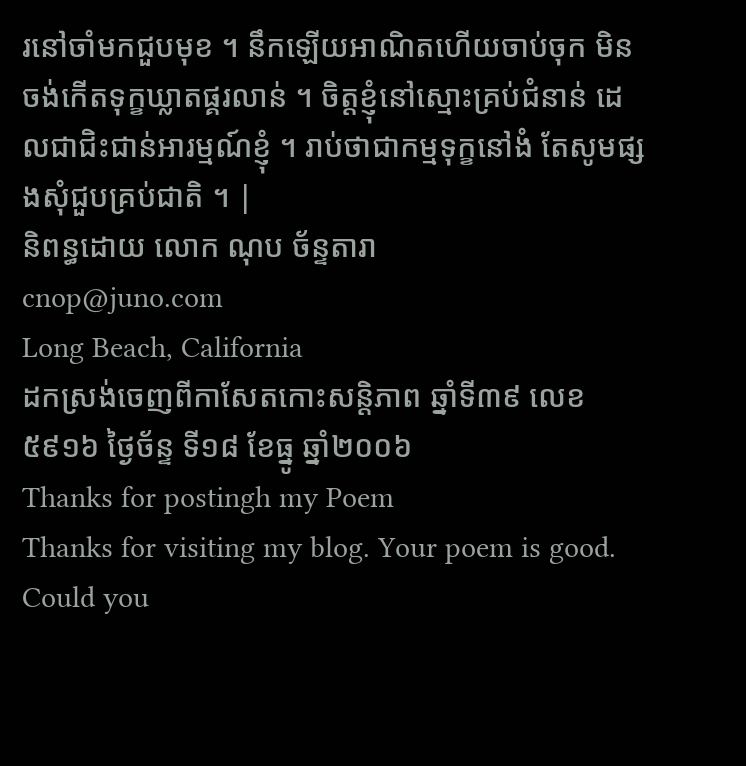រនៅចាំមកជួបមុខ ។ នឹកឡើយអាណិតហើយចាប់ចុក មិនចង់កើតទុក្ខឃ្លាតផ្គរលាន់ ។ ចិត្តខ្ញុំនៅស្មោះគ្រប់ជំនាន់ ដេលជាជិះជាន់អារម្មណ៍ខ្ញុំ ។ រាប់ថាជាកម្មទុក្ខនៅងំ តែសូមផ្សងសុំជួបគ្រប់ជាតិ ។ |
និពន្ធដោយ លោក ណុប ច័ន្ទតារា
cnop@juno.com
Long Beach, California
ដកស្រង់ចេញពីកាសែតកោះសន្តិភាព ឆ្នាំទី៣៩ លេខ៥៩១៦ ថ្ងៃច័ន្ទ ទី១៨ ខែធ្នូ ឆ្នាំ២០០៦
Thanks for postingh my Poem
Thanks for visiting my blog. Your poem is good. Could you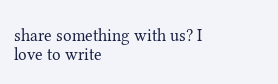share something with us? I love to write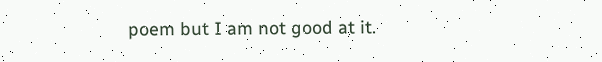poem but I am not good at it.